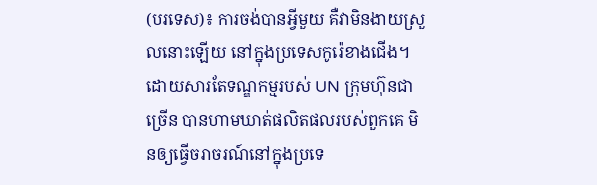(បរទេស)៖ ការចង់បានអ្វីមួយ គឺវាមិនងាយស្រួលនោះឡើយ នៅក្នុងប្រទេសកូរ៉េខាងជើង។ ដោយសារតែទណ្ឌកម្មរបស់ UN ក្រុមហ៊ុនជាច្រើន បានហាមឃាត់ផលិតផលរបស់ពួកគេ មិនឲ្យធ្វើចរាចរណ៍នៅក្នុងប្រទេ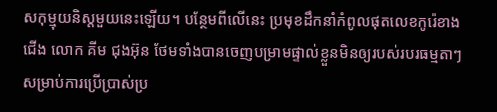សកុម្មុយនិស្តមួយនេះឡើយ។ បន្ថែមពីលើនេះ ប្រមុខដឹកនាំកំពូលផុតលេខកូរ៉េខាងជើង លោក គីម ជុងអ៊ុន ថែមទាំងបានចេញបម្រាមផ្ទាល់ខ្លួនមិនឲ្យរបស់របរធម្មតាៗ សម្រាប់ការប្រើប្រាស់ប្រ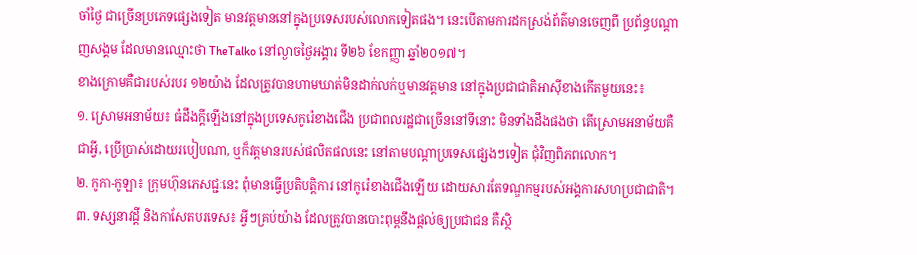ចាំថ្ងៃ ជាច្រើនប្រភេទផ្សេងទៀត មានវត្តមាននៅក្នុងប្រទេសរបស់លោកទៀតផង។ នេះបើតាមការដកស្រង់ព័ត៌មានចេញពី ប្រព័ន្ធបណ្តាញសង្គម ដែលមានឈ្មោះថា TheTalko នៅល្ងាចថ្ងៃអង្គារ ទី២៦ ខែកញ្ញា ឆ្នាំ២០១៧។
ខាងក្រោមគឺជារបស់របរ ១២យ៉ាង ដែលត្រូវបានហាមឃាត់មិនដាក់លក់ឬមានវត្តមាន នៅក្នុងប្រជាជាតិអាស៊ីខាងកើតមួយនេះ៖
១. ស្រោមអនាម័យ៖ ធំដឹងក្តីឡើងនៅក្នុងប្រទេសកូរ៉េខាងជើង ប្រជាពលរដ្ឋជាច្រើននៅទីនោះ មិនទាំងដឹងផងថា តើស្រោមអនាម័យគឺជាអ្វី, ប្រើប្រាស់ដោយរបៀបណា, ឬក៏វត្តមានរបស់ផលិតផលនេះ នៅតាមបណ្តាប្រទេសផ្សេងៗទៀត ជុំវិញពិភពលោក។
២. កូកា-កូឡា៖ ក្រុមហ៊ុនភេសជ្ជៈនេះ ពុំមានធ្វើប្រតិបត្តិការ នៅកូរ៉េខាងជើងឡើយ ដោយសារតែទណ្ឌកម្មរបស់អង្គការសហប្រជាជាតិ។
៣. ទស្សនាវដ្តី និងកាសែតបរទេស៖ អ្វីៗគ្រប់យ៉ាង ដែលត្រូវបានបោះពុម្ពនឹងផ្តល់ឲ្យប្រជាជន គឺស្ថិ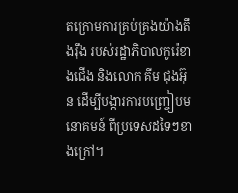តក្រោមការគ្រប់គ្រងយ៉ាងតឹងរ៉ឹង របស់រដ្ឋាភិបាលកូរ៉េខាងជើង និងលោក គីម ជុងអ៊ុន ដើម្បីបង្ការការបញ្ច្រៀបមនោគមន៍ ពីប្រទេសដទៃៗខាងក្រៅ។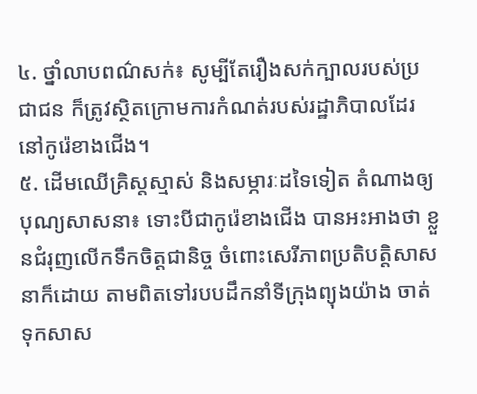៤. ថ្នាំលាបពណ៌សក់៖ សូម្បីតែរឿងសក់ក្បាលរបស់ប្រជាជន ក៏ត្រូវស្ថិតក្រោមការកំណត់របស់រដ្ឋាភិបាលដែរ នៅកូរ៉េខាងជើង។
៥. ដើមឈើគ្រិស្តស្មាស់ និងសម្ភារៈដទៃទៀត តំណាងឲ្យបុណ្យសាសនា៖ ទោះបីជាកូរ៉េខាងជើង បានអះអាងថា ខ្លួនជំរុញលើកទឹកចិត្តជានិច្ច ចំពោះសេរីភាពប្រតិបត្តិសាសនាក៏ដោយ តាមពិតទៅរបបដឹកនាំទីក្រុងព្យុងយ៉ាង ចាត់ទុកសាស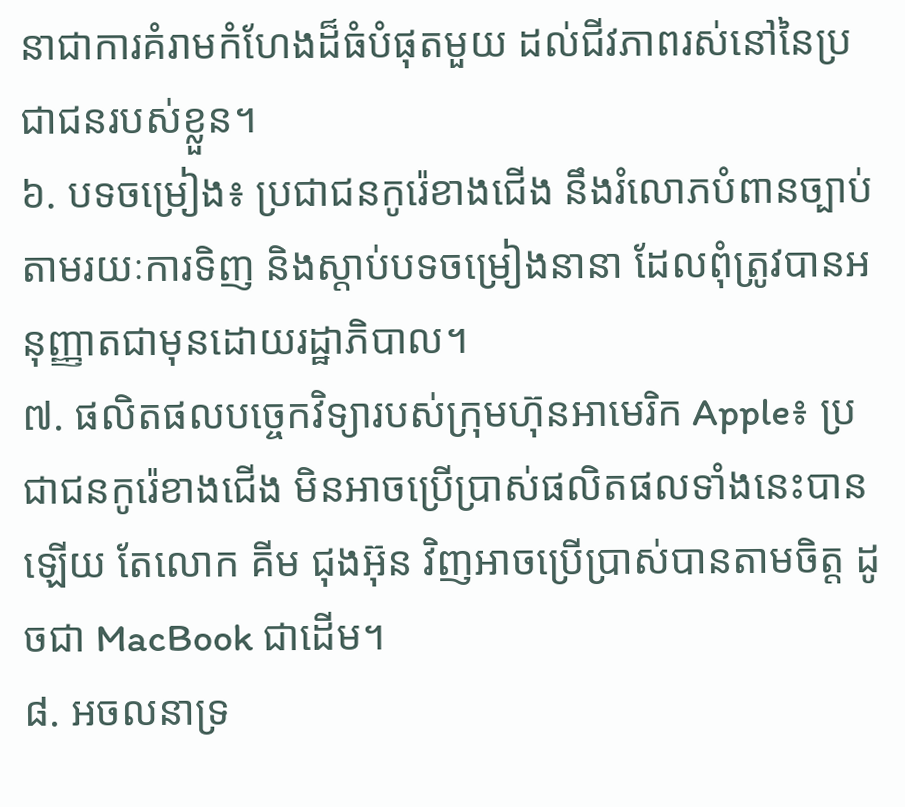នាជាការគំរាមកំហែងដ៏ធំបំផុតមួយ ដល់ជីវភាពរស់នៅនៃប្រជាជនរបស់ខ្លួន។
៦. បទចម្រៀង៖ ប្រជាជនកូរ៉េខាងជើង នឹងរំលោភបំពានច្បាប់ តាមរយៈការទិញ និងស្តាប់បទចម្រៀងនានា ដែលពុំត្រូវបានអនុញ្ញាតជាមុនដោយរដ្ឋាភិបាល។
៧. ផលិតផលបច្ចេកវិទ្យារបស់ក្រុមហ៊ុនអាមេរិក Apple៖ ប្រជាជនកូរ៉េខាងជើង មិនអាចប្រើប្រាស់ផលិតផលទាំងនេះបានឡើយ តែលោក គីម ជុងអ៊ុន វិញអាចប្រើប្រាស់បានតាមចិត្ត ដូចជា MacBook ជាដើម។
៨. អចលនាទ្រ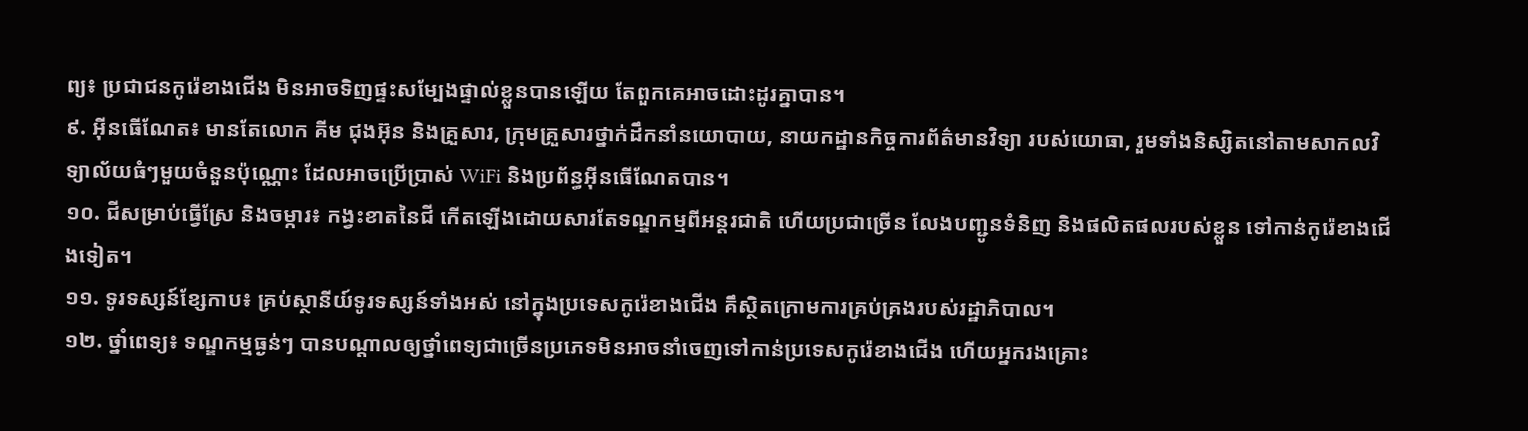ព្យ៖ ប្រជាជនកូរ៉េខាងជើង មិនអាចទិញផ្ទះសម្បែងផ្ទាល់ខ្លួនបានឡើយ តែពួកគេអាចដោះដូរគ្នាបាន។
៩. អ៊ីនធើណែត៖ មានតែលោក គីម ជុងអ៊ុន និងគ្រួសារ, ក្រុមគ្រួសារថ្នាក់ដឹកនាំនយោបាយ, នាយកដ្ឋានកិច្ចការព័ត៌មានវិទ្យា របស់យោធា, រួមទាំងនិស្សិតនៅតាមសាកលវិទ្យាល័យធំៗមួយចំនួនប៉ុណ្ណោះ ដែលអាចប្រើប្រាស់ WiFi និងប្រព័ន្ធអ៊ីនធើណែតបាន។
១០. ជីសម្រាប់ធ្វើស្រែ និងចម្ការ៖ កង្វះខាតនៃជី កើតឡើងដោយសារតែទណ្ឌកម្មពីអន្តរជាតិ ហើយប្រជាច្រើន លែងបញ្ជូនទំនិញ និងផលិតផលរបស់ខ្លួន ទៅកាន់កូរ៉េខាងជើងទៀត។
១១. ទូរទស្សន៍ខ្សែកាប៖ គ្រប់ស្ថានីយ៍ទូរទស្សន៍ទាំងអស់ នៅក្នុងប្រទេសកូរ៉េខាងជើង គឹស្ថិតក្រោមការគ្រប់គ្រងរបស់រដ្ឋាភិបាល។
១២. ថ្នាំពេទ្យ៖ ទណ្ឌកម្មធ្ងន់ៗ បានបណ្តាលឲ្យថ្នាំពេទ្យជាច្រើនប្រភេទមិនអាចនាំចេញទៅកាន់ប្រទេសកូរ៉េខាងជើង ហើយអ្នករងគ្រោះ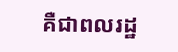គឺជាពលរដ្ឋ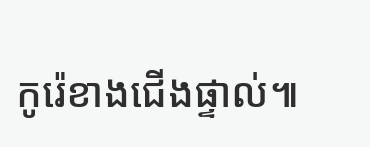កូរ៉េខាងជើងផ្ទាល់៕